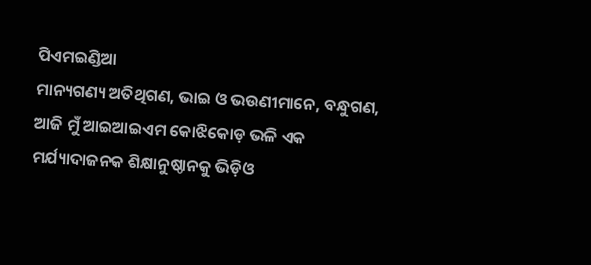ପିଏମଇଣ୍ଡିଆ
ମାନ୍ୟଗଣ୍ୟ ଅତିଥିଗଣ, ଭାଇ ଓ ଭଉଣୀମାନେ, ବନ୍ଧୁଗଣ, ଆଜି ମୁଁ ଆଇଆଇଏମ କୋଝିକୋଡ଼ ଭଳି ଏକ ମର୍ଯ୍ୟାଦାଜନକ ଶିକ୍ଷାନୁଷ୍ଠାନକୁ ଭିଡ଼ିଓ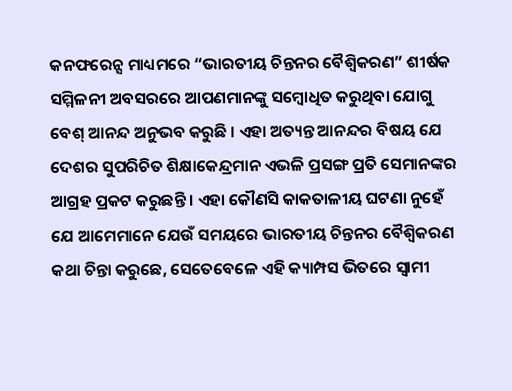କନଫରେନ୍ସ ମାଧ୍ୟମରେ “ଭାରତୀୟ ଚିନ୍ତନର ବୈଶ୍ୱିକରଣ” ଶୀର୍ଷକ ସମ୍ମିଳନୀ ଅବସରରେ ଆପଣମାନଙ୍କୁ ସମ୍ବୋଧିତ କରୁଥିବା ଯୋଗୁ ବେଶ୍ ଆନନ୍ଦ ଅନୁଭବ କରୁଛି । ଏହା ଅତ୍ୟନ୍ତ ଆନନ୍ଦର ବିଷୟ ଯେ ଦେଶର ସୁପରିଚିତ ଶିକ୍ଷାକେନ୍ଦ୍ରମାନ ଏଭଳି ପ୍ରସଙ୍ଗ ପ୍ରତି ସେମାନଙ୍କର ଆଗ୍ରହ ପ୍ରକଟ କରୁଛନ୍ତି । ଏହା କୌଣସି କାକତାଳୀୟ ଘଟଣା ନୁହେଁ ଯେ ଆମେମାନେ ଯେଉଁ ସମୟରେ ଭାରତୀୟ ଚିନ୍ତନର ବୈଶ୍ୱିକରଣ କଥା ଚିନ୍ତା କରୁଛେ, ସେତେବେଳେ ଏହି କ୍ୟାମ୍ପସ ଭିତରେ ସ୍ୱାମୀ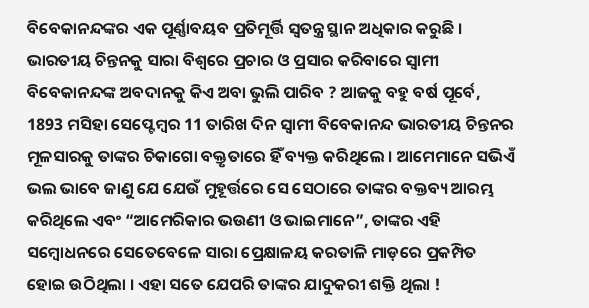ବିବେକାନନ୍ଦଙ୍କର ଏକ ପୂର୍ଣ୍ଣାବୟବ ପ୍ରତିମୂର୍ତ୍ତି ସ୍ୱତନ୍ତ୍ର ସ୍ଥାନ ଅଧିକାର କରୁଛି । ଭାରତୀୟ ଚିନ୍ତନକୁ ସାରା ବିଶ୍ୱରେ ପ୍ରଚାର ଓ ପ୍ରସାର କରିବାରେ ସ୍ୱାମୀ ବିବେକାନନ୍ଦଙ୍କ ଅବଦାନକୁ କିଏ ଅବା ଭୁଲି ପାରିବ ? ଆଜକୁ ବହୁ ବର୍ଷ ପୂର୍ବେ, 1893 ମସିହା ସେପ୍ଟେମ୍ବର 11 ତାରିଖ ଦିନ ସ୍ୱାମୀ ବିବେକାନନ୍ଦ ଭାରତୀୟ ଚିନ୍ତନର ମୂଳସାରକୁ ତାଙ୍କର ଚିକାଗୋ ବକ୍ତୃତାରେ ହିଁ ବ୍ୟକ୍ତ କରିଥିଲେ । ଆମେମାନେ ସଭିଏଁ ଭଲ ଭାବେ ଜାଣୁ ଯେ ଯେଉଁ ମୁହୂର୍ତ୍ତରେ ସେ ସେଠାରେ ତାଙ୍କର ବକ୍ତବ୍ୟ ଆରମ୍ଭ କରିଥିଲେ ଏବଂ “ଆମେରିକାର ଭଉଣୀ ଓ ଭାଇମାନେ”, ତାଙ୍କର ଏହି ସମ୍ବୋଧନରେ ସେତେବେଳେ ସାରା ପ୍ରେକ୍ଷାଳୟ କରତାଳି ମାଡ଼ରେ ପ୍ରକମ୍ପିତ ହୋଇ ଉଠିଥିଲା । ଏହା ସତେ ଯେପରି ତାଙ୍କର ଯାଦୁକରୀ ଶକ୍ତି ଥିଲା !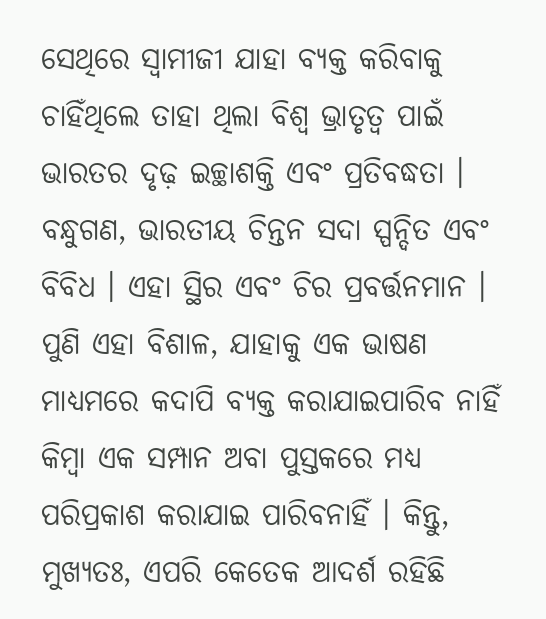ସେଥିରେ ସ୍ୱାମୀଜୀ ଯାହା ବ୍ୟକ୍ତ କରିବାକୁ ଚାହିଁଥିଲେ ତାହା ଥିଲା ବିଶ୍ୱ ଭ୍ରାତୃତ୍ୱ ପାଇଁ ଭାରତର ଦୃଢ଼ ଇଚ୍ଛାଶକ୍ତି ଏବଂ ପ୍ରତିବଦ୍ଧତା ।
ବନ୍ଧୁଗଣ, ଭାରତୀୟ ଚିନ୍ତନ ସଦା ସ୍ପନ୍ଦିତ ଏବଂ ବିବିଧ । ଏହା ସ୍ଥିର ଏବଂ ଚିର ପ୍ରବର୍ତ୍ତନମାନ । ପୁଣି ଏହା ବିଶାଳ, ଯାହାକୁ ଏକ ଭାଷଣ ମାଧ୍ୟମରେ କଦାପି ବ୍ୟକ୍ତ କରାଯାଇପାରିବ ନାହିଁ କିମ୍ବା ଏକ ସମ୍ପାନ ଅବା ପୁସ୍ତକରେ ମଧ୍ୟ ପରିପ୍ରକାଶ କରାଯାଇ ପାରିବନାହିଁ । କିନ୍ତୁ, ମୁଖ୍ୟତଃ, ଏପରି କେତେକ ଆଦର୍ଶ ରହିଛି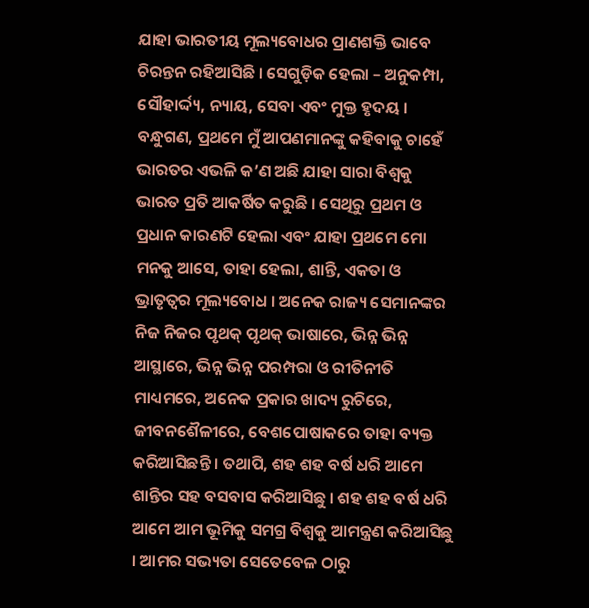ଯାହା ଭାରତୀୟ ମୂଲ୍ୟବୋଧର ପ୍ରାଣଶକ୍ତି ଭାବେ ଚିରନ୍ତନ ରହିଆସିଛି । ସେଗୁଡ଼ିକ ହେଲା – ଅନୁକମ୍ପା, ସୌହାର୍ଦ୍ଦ୍ୟ, ନ୍ୟାୟ, ସେବା ଏବଂ ମୁକ୍ତ ହୃଦୟ ।
ବନ୍ଧୁଗଣ, ପ୍ରଥମେ ମୁଁ ଆପଣମାନଙ୍କୁ କହିବାକୁ ଚାହେଁ ଭାରତର ଏଭଳି କ’ଣ ଅଛି ଯାହା ସାରା ବିଶ୍ୱକୁ ଭାରତ ପ୍ରତି ଆକର୍ଷିତ କରୁଛି । ସେଥିରୁ ପ୍ରଥମ ଓ ପ୍ରଧାନ କାରଣଟି ହେଲା ଏବଂ ଯାହା ପ୍ରଥମେ ମୋ ମନକୁ ଆସେ, ତାହା ହେଲା, ଶାନ୍ତି, ଏକତା ଓ ଭ୍ରାତୃତ୍ୱର ମୂଲ୍ୟବୋଧ । ଅନେକ ରାଜ୍ୟ ସେମାନଙ୍କର ନିଜ ନିଜର ପୃଥକ୍ ପୃଥକ୍ ଭାଷାରେ, ଭିନ୍ନ ଭିନ୍ନ ଆସ୍ଥାରେ, ଭିନ୍ନ ଭିନ୍ନ ପରମ୍ପରା ଓ ରୀତିନୀତି ମାଧ୍ୟମରେ, ଅନେକ ପ୍ରକାର ଖାଦ୍ୟ ରୁଚିରେ, ଜୀବନଶୈଳୀରେ, ବେଶପୋଷାକରେ ତାହା ବ୍ୟକ୍ତ କରିଆସିଛନ୍ତି । ତଥାପି, ଶହ ଶହ ବର୍ଷ ଧରି ଆମେ ଶାନ୍ତିର ସହ ବସବାସ କରିଆସିଛୁ । ଶହ ଶହ ବର୍ଷ ଧରି ଆମେ ଆମ ଭୂମିକୁ ସମଗ୍ର ବିଶ୍ୱକୁ ଆମନ୍ତ୍ରଣ କରିଆସିଛୁ । ଆମର ସଭ୍ୟତା ସେତେବେଳ ଠାରୁ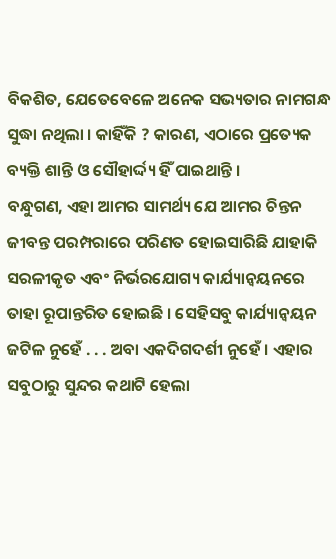ବିକଶିତ, ଯେତେବେଳେ ଅନେକ ସଭ୍ୟତାର ନାମଗନ୍ଧ ସୁଦ୍ଧା ନଥିଲା । କାହିଁକି ? କାରଣ, ଏଠାରେ ପ୍ରତ୍ୟେକ ବ୍ୟକ୍ତି ଶାନ୍ତି ଓ ସୌହାର୍ଦ୍ଦ୍ୟ ହିଁ ପାଇଥାନ୍ତି ।
ବନ୍ଧୁଗଣ, ଏହା ଆମର ସାମର୍ଥ୍ୟ ଯେ ଆମର ଚିନ୍ତନ ଜୀବନ୍ତ ପରମ୍ପରାରେ ପରିଣତ ହୋଇସାରିଛି ଯାହାକି ସରଳୀକୃତ ଏବଂ ନିର୍ଭରଯୋଗ୍ୟ କାର୍ଯ୍ୟାନ୍ୱୟନରେ ତାହା ରୂପାନ୍ତରିତ ହୋଇଛି । ସେହିସବୁ କାର୍ଯ୍ୟାନ୍ୱୟନ ଜଟିଳ ନୁହେଁ . . . ଅବା ଏକଦିଗଦର୍ଶୀ ନୁହେଁ । ଏହାର ସବୁଠାରୁ ସୁନ୍ଦର କଥାଟି ହେଲା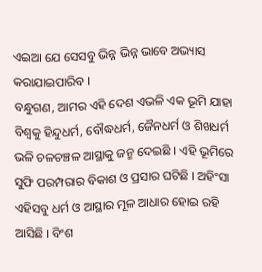ଏଇଆ ଯେ ସେସବୁ ଭିନ୍ନ ଭିନ୍ନ ଭାବେ ଅଭ୍ୟାସ କରାଯାଇପାରିବ ।
ବନ୍ଧୁଗଣ, ଆମର ଏହି ଦେଶ ଏଭଳି ଏକ ଭୂମି ଯାହା ବିଶ୍ୱକୁ ହିନ୍ଦୁଧର୍ମ, ବୌଦ୍ଧଧର୍ମ, ଜୈନଧର୍ମ ଓ ଶିଖଧର୍ମ ଭଳି ଚଳଚଞ୍ଚଳ ଆସ୍ଥାକୁ ଜନ୍ମ ଦେଇଛି । ଏହି ଭୂମିରେ ସୁଫି ପରମ୍ପରାର ବିକାଶ ଓ ପ୍ରସାର ଘଟିଛି । ଅହିଂସା ଏହିସବୁ ଧର୍ମ ଓ ଆସ୍ଥାର ମୂଳ ଆଧାର ହୋଇ ରହି ଆସିଛି । ବିଂଶ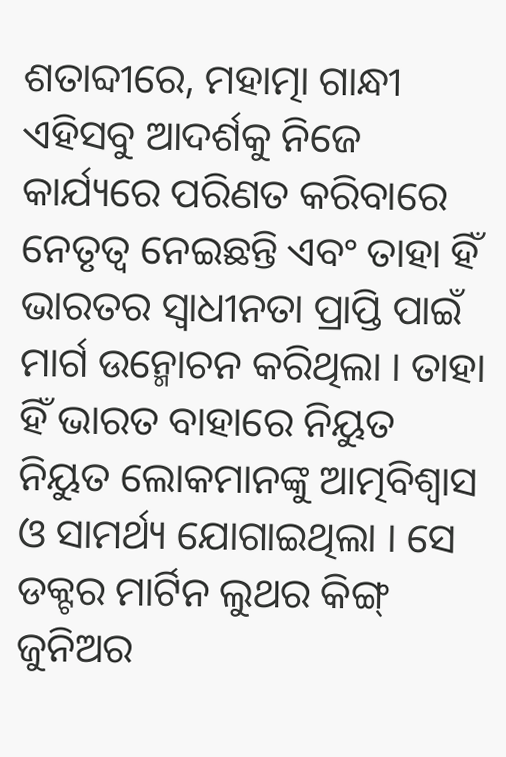ଶତାବ୍ଦୀରେ, ମହାତ୍ମା ଗାନ୍ଧୀ ଏହିସବୁ ଆଦର୍ଶକୁ ନିଜେ କାର୍ଯ୍ୟରେ ପରିଣତ କରିବାରେ ନେତୃତ୍ୱ ନେଇଛନ୍ତି ଏବଂ ତାହା ହିଁ ଭାରତର ସ୍ୱାଧୀନତା ପ୍ରାପ୍ତି ପାଇଁ ମାର୍ଗ ଉନ୍ମୋଚନ କରିଥିଲା । ତାହା ହିଁ ଭାରତ ବାହାରେ ନିୟୁତ ନିୟୁତ ଲୋକମାନଙ୍କୁ ଆତ୍ମବିଶ୍ୱାସ ଓ ସାମର୍ଥ୍ୟ ଯୋଗାଇଥିଲା । ସେ ଡକ୍ଟର ମାର୍ଟିନ ଲୁଥର କିଙ୍ଗ୍ ଜୁନିଅର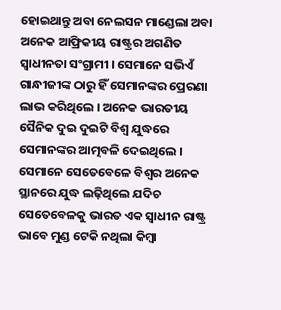ହୋଇଥାନ୍ତୁ ଅବା ନେଲସନ ମାଣ୍ଡେଲା ଅବା ଅନେକ ଆଫ୍ରିକୀୟ ରାଷ୍ଟ୍ରର ଅଗଣିତ ସ୍ୱାଧୀନତା ସଂଗ୍ରାମୀ । ସେମାନେ ସଭିଏଁ ଗାନ୍ଧୀଜୀଙ୍କ ଠାରୁ ହିଁ ସେମାନଙ୍କର ପ୍ରେରଣା ଲାଭ କରିଥିଲେ । ଅନେକ ଭାରତୀୟ ସୈନିକ ଦୁଇ ଦୁଇଟି ବିଶ୍ୱ ଯୁଦ୍ଧରେ ସେମାନଙ୍କର ଆତ୍ମବଳି ଦେଇଥିଲେ । ସେମାନେ ସେତେବେଳେ ବିଶ୍ୱର ଅନେକ ସ୍ଥାନରେ ଯୁଦ୍ଧ ଲଢ଼ିଥିଲେ ଯଦିଚ ସେତେବେଳକୁ ଭାରତ ଏକ ସ୍ୱାଧୀନ ରାଷ୍ଟ୍ର ଭାବେ ମୁଣ୍ଡ ଟେକି ନଥିଲା କିମ୍ବା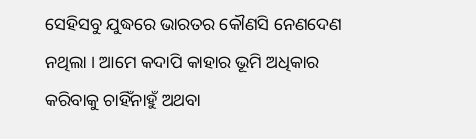ସେହିସବୁ ଯୁଦ୍ଧରେ ଭାରତର କୌଣସି ନେଣଦେଣ ନଥିଲା । ଆମେ କଦାପି କାହାର ଭୂମି ଅଧିକାର କରିବାକୁ ଚାହିଁନାହୁଁ ଅଥବା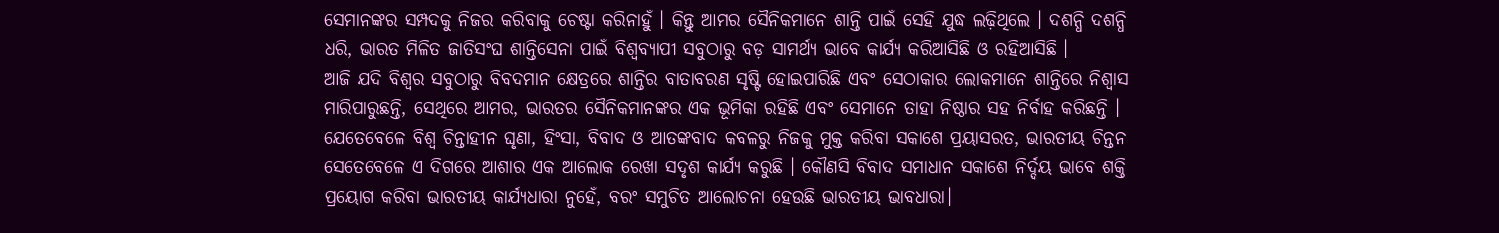ସେମାନଙ୍କର ସମ୍ପଦକୁ ନିଜର କରିବାକୁ ଚେଷ୍ଟା କରିନାହୁଁ । କିନ୍ତୁ ଆମର ସୈନିକମାନେ ଶାନ୍ତି ପାଇଁ ସେହି ଯୁଦ୍ଧ ଲଢ଼ିଥିଲେ । ଦଶନ୍ଧି ଦଶନ୍ଧି ଧରି, ଭାରତ ମିଳିତ ଜାତିସଂଘ ଶାନ୍ତିସେନା ପାଇଁ ବିଶ୍ୱବ୍ୟାପୀ ସବୁଠାରୁ ବଡ଼ ସାମର୍ଥ୍ୟ ଭାବେ କାର୍ଯ୍ୟ କରିଆସିଛି ଓ ରହିଆସିଛି ।
ଆଜି ଯଦି ବିଶ୍ୱର ସବୁଠାରୁ ବିବଦମାନ କ୍ଷେତ୍ରରେ ଶାନ୍ତିର ବାତାବରଣ ସୃଷ୍ଟି ହୋଇପାରିଛି ଏବଂ ସେଠାକାର ଲୋକମାନେ ଶାନ୍ତିରେ ନିଶ୍ୱାସ ମାରିପାରୁଛନ୍ତି, ସେଥିରେ ଆମର, ଭାରତର ସୈନିକମାନଙ୍କର ଏକ ଭୂମିକା ରହିଛି ଏବଂ ସେମାନେ ତାହା ନିଷ୍ଠାର ସହ ନିର୍ବାହ କରିଛନ୍ତି । ଯେତେବେଳେ ବିଶ୍ୱ ଚିନ୍ତାହୀନ ଘୃଣା, ହିଂସା, ବିବାଦ ଓ ଆତଙ୍କବାଦ କବଳରୁ ନିଜକୁ ମୁକ୍ତ କରିବା ସକାଶେ ପ୍ରୟାସରତ, ଭାରତୀୟ ଚିନ୍ତନ ସେତେବେଳେ ଏ ଦିଗରେ ଆଶାର ଏକ ଆଲୋକ ରେଖା ସଦୃଶ କାର୍ଯ୍ୟ କରୁଛି । କୌଣସି ବିବାଦ ସମାଧାନ ସକାଶେ ନିର୍ଦ୍ଦୟ ଭାବେ ଶକ୍ତି ପ୍ରୟୋଗ କରିବା ଭାରତୀୟ କାର୍ଯ୍ୟଧାରା ନୁହେଁ, ବରଂ ସମୁଚିତ ଆଲୋଚନା ହେଉଛି ଭାରତୀୟ ଭାବଧାରା।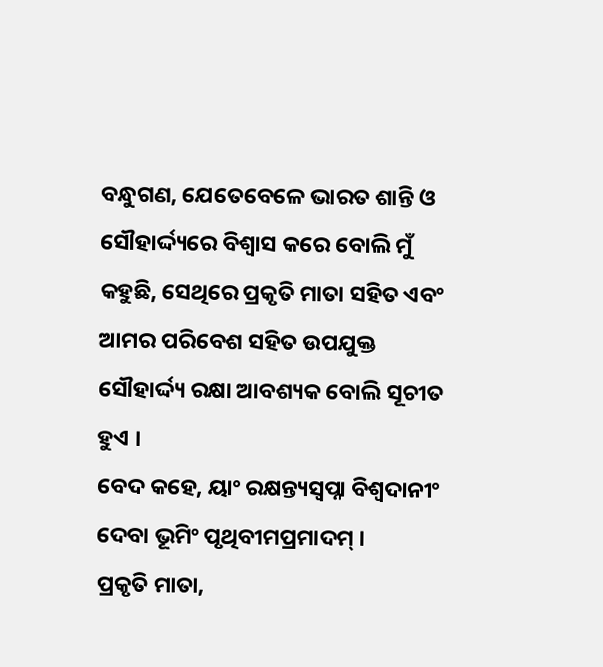ବନ୍ଧୁଗଣ, ଯେତେବେଳେ ଭାରତ ଶାନ୍ତି ଓ ସୌହାର୍ଦ୍ଦ୍ୟରେ ବିଶ୍ୱାସ କରେ ବୋଲି ମୁଁ କହୁଛି, ସେଥିରେ ପ୍ରକୃତି ମାତା ସହିତ ଏବଂ ଆମର ପରିବେଶ ସହିତ ଉପଯୁକ୍ତ ସୌହାର୍ଦ୍ଦ୍ୟ ରକ୍ଷା ଆବଶ୍ୟକ ବୋଲି ସୂଚୀତ ହୁଏ ।
ବେଦ କହେ, ୟାଂ ରକ୍ଷନ୍ତ୍ୟସ୍ୱପ୍ନା ବିଶ୍ୱଦାନୀଂ ଦେବା ଭୂମିଂ ପୃଥିବୀମପ୍ରମାଦମ୍ ।
ପ୍ରକୃତି ମାତା,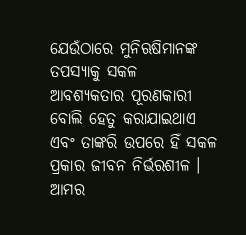ଯେଉଁଠାରେ ମୁନିଋଷିମାନଙ୍କ ତପସ୍ୟାକୁ ସକଳ ଆବଶ୍ୟକତାର ପୂରଣକାରୀ ବୋଲି ହେତୁ କରାଯାଇଥାଏ ଏବଂ ତାଙ୍କରି ଉପରେ ହିଁ ସକଳ ପ୍ରକାର ଜୀବନ ନିର୍ଭରଶୀଳ ।
ଆମର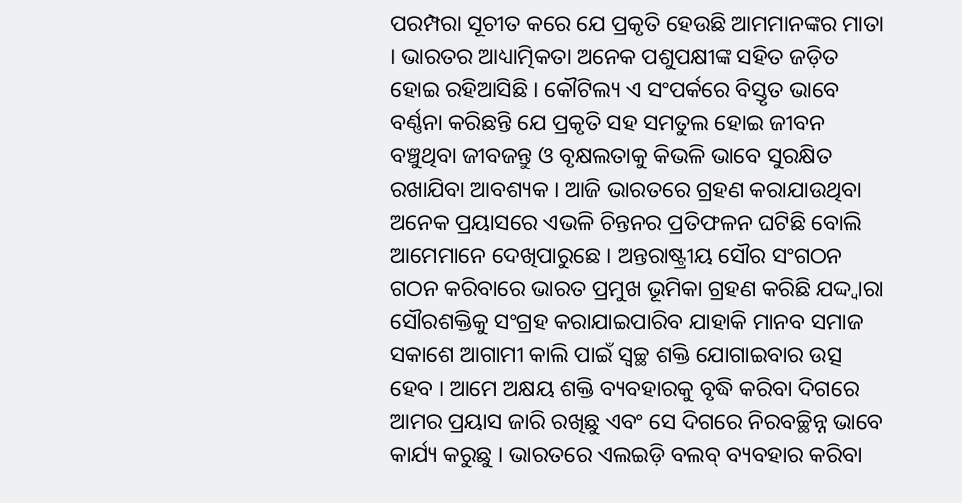ପରମ୍ପରା ସୂଚୀତ କରେ ଯେ ପ୍ରକୃତି ହେଉଛି ଆମମାନଙ୍କର ମାତା । ଭାରତର ଆଧ୍ୟାତ୍ମିକତା ଅନେକ ପଶୁପକ୍ଷୀଙ୍କ ସହିତ ଜଡ଼ିତ ହୋଇ ରହିଆସିଛି । କୌଟିଲ୍ୟ ଏ ସଂପର୍କରେ ବିସ୍ତୃତ ଭାବେ ବର୍ଣ୍ଣନା କରିଛନ୍ତି ଯେ ପ୍ରକୃତି ସହ ସମତୁଲ ହୋଇ ଜୀବନ ବଞ୍ଚୁଥିବା ଜୀବଜନ୍ତୁ ଓ ବୃକ୍ଷଲତାକୁ କିଭଳି ଭାବେ ସୁରକ୍ଷିତ ରଖାଯିବା ଆବଶ୍ୟକ । ଆଜି ଭାରତରେ ଗ୍ରହଣ କରାଯାଉଥିବା ଅନେକ ପ୍ରୟାସରେ ଏଭଳି ଚିନ୍ତନର ପ୍ରତିଫଳନ ଘଟିଛି ବୋଲି ଆମେମାନେ ଦେଖିପାରୁଛେ । ଅନ୍ତରାଷ୍ଟ୍ରୀୟ ସୌର ସଂଗଠନ ଗଠନ କରିବାରେ ଭାରତ ପ୍ରମୁଖ ଭୂମିକା ଗ୍ରହଣ କରିଛି ଯଦ୍ଦ୍ୱାରା ସୌରଶକ୍ତିକୁ ସଂଗ୍ରହ କରାଯାଇପାରିବ ଯାହାକି ମାନବ ସମାଜ ସକାଶେ ଆଗାମୀ କାଲି ପାଇଁ ସ୍ୱଚ୍ଛ ଶକ୍ତି ଯୋଗାଇବାର ଉତ୍ସ ହେବ । ଆମେ ଅକ୍ଷୟ ଶକ୍ତି ବ୍ୟବହାରକୁ ବୃଦ୍ଧି କରିବା ଦିଗରେ ଆମର ପ୍ରୟାସ ଜାରି ରଖିଛୁ ଏବଂ ସେ ଦିଗରେ ନିରବଚ୍ଛିନ୍ନ ଭାବେ କାର୍ଯ୍ୟ କରୁଛୁ । ଭାରତରେ ଏଲଇଡ଼ି ବଲବ୍ ବ୍ୟବହାର କରିବା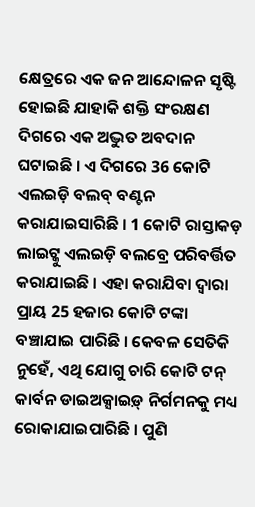କ୍ଷେତ୍ରରେ ଏକ ଜନ ଆନ୍ଦୋଳନ ସୃଷ୍ଟି ହୋଇଛି ଯାହାକି ଶକ୍ତି ସଂରକ୍ଷଣ ଦିଗରେ ଏକ ଅଦ୍ଭୁତ ଅବଦାନ ଘଟାଇଛି । ଏ ଦିଗରେ 36 କୋଟି ଏଲଇଡ଼ି ବଲବ୍ ବଣ୍ଟନ କରାଯାଇସାରିଛି । 1 କୋଟି ରାସ୍ତାକଡ଼ ଲାଇଟ୍କୁ ଏଲଇଡ଼ି ବଲବ୍ରେ ପରିବର୍ତ୍ତିତ କରାଯାଇଛି । ଏହା କରାଯିବା ଦ୍ୱାରା ପ୍ରାୟ 25 ହଜାର କୋଟି ଟଙ୍କା ବଞ୍ଚାଯାଇ ପାରିଛି । କେବଳ ସେତିକି ନୁହେଁ, ଏଥି ଯୋଗୁ ଚାରି କୋଟି ଟନ୍ କାର୍ବନ ଡାଇଅକ୍ସାଇଡ଼୍ ନିର୍ଗମନକୁ ମଧ୍ୟ ରୋକାଯାଇପାରିଛି । ପୁଣି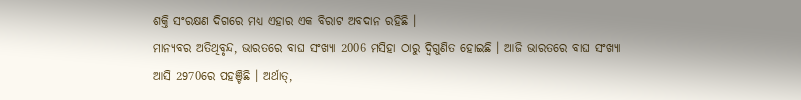ଶକ୍ତି ସଂରକ୍ଷଣ ଦିଗରେ ମଧ୍ୟ ଏହାର ଏକ ବିରାଟ ଅବଦାନ ରହିଛି ।
ମାନ୍ୟବର ଅତିଥିବୃନ୍ଦ, ଭାରତରେ ବାଘ ସଂଖ୍ୟା 2006 ମସିହା ଠାରୁ ଦ୍ୱିଗୁଣିତ ହୋଇଛି । ଆଜି ଭାରତରେ ବାଘ ସଂଖ୍ୟା ଆସି 2970ରେ ପହଞ୍ଚିଛି । ଅର୍ଥାତ୍,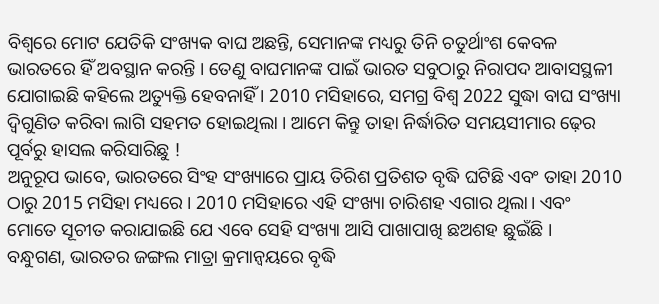ବିଶ୍ୱରେ ମୋଟ ଯେତିକି ସଂଖ୍ୟକ ବାଘ ଅଛନ୍ତି, ସେମାନଙ୍କ ମଧ୍ୟରୁ ତିନି ଚତୁର୍ଥାଂଶ କେବଳ ଭାରତରେ ହିଁ ଅବସ୍ଥାନ କରନ୍ତି । ତେଣୁ ବାଘମାନଙ୍କ ପାଇଁ ଭାରତ ସବୁଠାରୁ ନିରାପଦ ଆବାସସ୍ଥଳୀ ଯୋଗାଇଛି କହିଲେ ଅତ୍ୟୁକ୍ତି ହେବନାହିଁ । 2010 ମସିହାରେ, ସମଗ୍ର ବିଶ୍ୱ 2022 ସୁଦ୍ଧା ବାଘ ସଂଖ୍ୟା ଦ୍ୱିଗୁଣିତ କରିବା ଲାଗି ସହମତ ହୋଇଥିଲା । ଆମେ କିନ୍ତୁ ତାହା ନିର୍ଦ୍ଧାରିତ ସମୟସୀମାର ଢ଼େର ପୂର୍ବରୁ ହାସଲ କରିସାରିଛୁ !
ଅନୁରୂପ ଭାବେ, ଭାରତରେ ସିଂହ ସଂଖ୍ୟାରେ ପ୍ରାୟ ତିରିଶ ପ୍ରତିଶତ ବୃଦ୍ଧି ଘଟିଛି ଏବଂ ତାହା 2010 ଠାରୁ 2015 ମସିହା ମଧ୍ୟରେ । 2010 ମସିହାରେ ଏହି ସଂଖ୍ୟା ଚାରିଶହ ଏଗାର ଥିଲା। ଏବଂ ମୋତେ ସୂଚୀତ କରାଯାଇଛି ଯେ ଏବେ ସେହି ସଂଖ୍ୟା ଆସି ପାଖାପାଖି ଛଅଶହ ଛୁଇଁଛି ।
ବନ୍ଧୁଗଣ, ଭାରତର ଜଙ୍ଗଲ ମାତ୍ରା କ୍ରମାନ୍ୱୟରେ ବୃଦ୍ଧି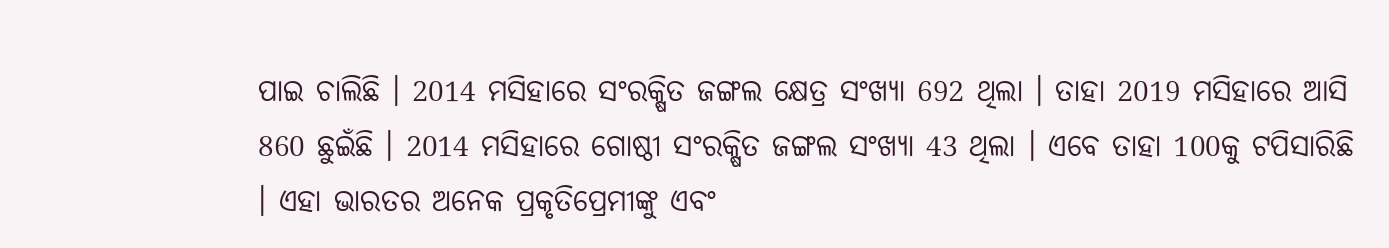ପାଇ ଚାଲିଛି । 2014 ମସିହାରେ ସଂରକ୍ଷିତ ଜଙ୍ଗଲ କ୍ଷେତ୍ର ସଂଖ୍ୟା 692 ଥିଲା । ତାହା 2019 ମସିହାରେ ଆସି 860 ଛୁଇଁଛି । 2014 ମସିହାରେ ଗୋଷ୍ଠୀ ସଂରକ୍ଷିତ ଜଙ୍ଗଲ ସଂଖ୍ୟା 43 ଥିଲା । ଏବେ ତାହା 100କୁ ଟପିସାରିଛି । ଏହା ଭାରତର ଅନେକ ପ୍ରକୃତିପ୍ରେମୀଙ୍କୁ ଏବଂ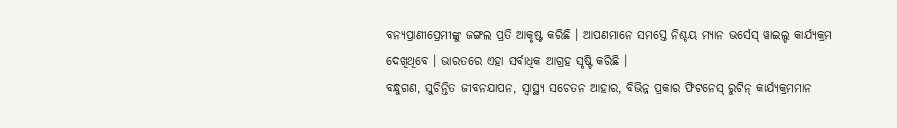ବନ୍ୟପ୍ରାଣୀପ୍ରେମୀଙ୍କୁ ଜଙ୍ଗଲ ପ୍ରତି ଆକୃଷ୍ଟ କରିଛି । ଆପଣମାନେ ସମସ୍ତେ ନିଶ୍ଚୟ ମ୍ୟାନ ଭର୍ସେସ୍ ୱାଇଲ୍ଡ କାର୍ଯ୍ୟକ୍ରମ ଦେଖିଥିବେ । ଭାରତରେ ଏହା ସର୍ବାଧିକ ଆଗ୍ରହ ସୃଷ୍ଟି କରିଛି ।
ବନ୍ଧୁଗଣ, ସୁଚିନ୍ତିତ ଜୀବନଯାପନ, ସ୍ୱାସ୍ଥ୍ୟ ସଚେତନ ଆହାର, ବିଭିନ୍ନ ପ୍ରକାର ଫିଟନେସ୍ ରୁଟିନ୍ କାର୍ଯ୍ୟକ୍ରମମାନ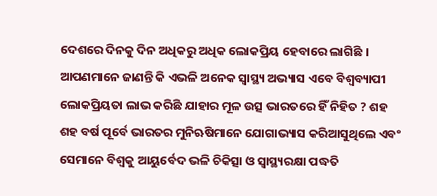ଦେଶରେ ଦିନକୁ ଦିନ ଅଧିକରୁ ଅଧିକ ଲୋକପ୍ରିୟ ହେବାରେ ଲାଗିଛି । ଆପଣମାନେ ଜାଣନ୍ତି କି ଏଭଳି ଅନେକ ସ୍ୱାସ୍ଥ୍ୟ ଅଭ୍ୟାସ ଏବେ ବିଶ୍ୱବ୍ୟାପୀ ଲୋକପ୍ରିୟତା ଲାଭ କରିଛି ଯାହାର ମୂଳ ଉତ୍ସ ଭାରତରେ ହିଁ ନିହିତ ? ଶହ ଶହ ବର୍ଷ ପୂର୍ବେ ଭାରତର ମୁନିଋଷିମାନେ ଯୋଗାଭ୍ୟାସ କରିଆସୁଥିଲେ ଏବଂ ସେମାନେ ବିଶ୍ୱକୁ ଆୟୁର୍ବେଦ ଭଳି ଚିକିତ୍ସା ଓ ସ୍ୱାସ୍ଥ୍ୟରକ୍ଷା ପଦ୍ଧତି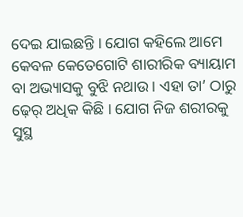ଦେଇ ଯାଇଛନ୍ତି । ଯୋଗ କହିଲେ ଆମେ କେବଳ କେତେଗୋଟି ଶାରୀରିକ ବ୍ୟାୟାମ ବା ଅଭ୍ୟାସକୁ ବୁଝି ନଥାଉ । ଏହା ତା’ ଠାରୁ ଢ଼େର୍ ଅଧିକ କିଛି । ଯୋଗ ନିଜ ଶରୀରକୁ ସୁସ୍ଥ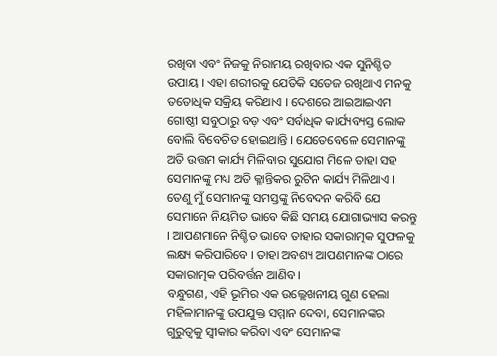ରଖିବା ଏବଂ ନିଜକୁ ନିରାମୟ ରଖିବାର ଏକ ସୁନିଶ୍ଚିତ ଉପାୟ । ଏହା ଶରୀରକୁ ଯେତିକି ସତେଜ ରଖିଥାଏ ମନକୁ ତତୋଧିକ ସକ୍ରିୟ କରିଥାଏ । ଦେଶରେ ଆଇଆଇଏମ ଗୋଷ୍ଠୀ ସବୁଠାରୁ ବଡ଼ ଏବଂ ସର୍ବାଧିକ କାର୍ଯ୍ୟବ୍ୟସ୍ତ ଲୋକ ବୋଲି ବିବେଚିତ ହୋଇଥାନ୍ତି । ଯେତେବେଳେ ସେମାନଙ୍କୁ ଅତି ଉତ୍ତମ କାର୍ଯ୍ୟ ମିଳିବାର ସୁଯୋଗ ମିଳେ ତାହା ସହ ସେମାନଙ୍କୁ ମଧ୍ୟ ଅତି କ୍ଳାନ୍ତିକର ରୁଟିନ କାର୍ଯ୍ୟ ମିଳିଥାଏ । ତେଣୁ ମୁଁ ସେମାନଙ୍କୁ ସମସ୍ତଙ୍କୁ ନିବେଦନ କରିବି ଯେ ସେମାନେ ନିୟମିତ ଭାବେ କିଛି ସମୟ ଯୋଗାଭ୍ୟାସ କରନ୍ତୁ । ଆପଣମାନେ ନିଶ୍ଚିତ ଭାବେ ତାହାର ସକାରାତ୍ମକ ସୁଫଳକୁ ଲକ୍ଷ୍ୟ କରିପାରିବେ । ତାହା ଅବଶ୍ୟ ଆପଣମାନଙ୍କ ଠାରେ ସକାରାତ୍ମକ ପରିବର୍ତ୍ତନ ଆଣିବ ।
ବନ୍ଧୁଗଣ, ଏହି ଭୂମିର ଏକ ଉଲ୍ଲେଖନୀୟ ଗୁଣ ହେଲା ମହିଳାମାନଙ୍କୁ ଉପଯୁକ୍ତ ସମ୍ମାନ ଦେବା, ସେମାନଙ୍କର ଗୁରୁତ୍ୱକୁ ସ୍ୱୀକାର କରିବା ଏବଂ ସେମାନଙ୍କ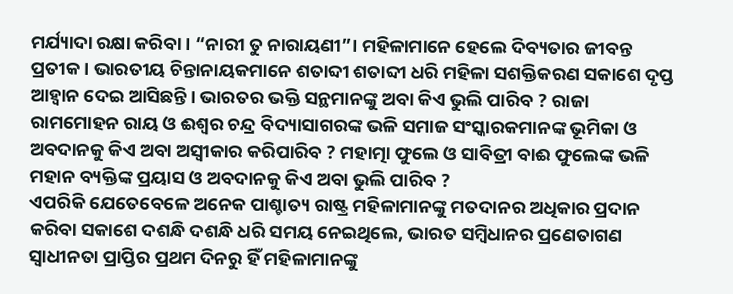ମର୍ଯ୍ୟାଦା ରକ୍ଷା କରିବା । “ନାରୀ ତୁ ନାରାୟଣୀ”। ମହିଳାମାନେ ହେଲେ ଦିବ୍ୟତାର ଜୀବନ୍ତ ପ୍ରତୀକ । ଭାରତୀୟ ଚିନ୍ତାନାୟକମାନେ ଶତାବ୍ଦୀ ଶତାବ୍ଦୀ ଧରି ମହିଳା ସଶକ୍ତିକରଣ ସକାଶେ ଦୃପ୍ତ ଆହ୍ୱାନ ଦେଇ ଆସିଛନ୍ତି । ଭାରତର ଭକ୍ତି ସନ୍ଥମାନଙ୍କୁ ଅବା କିଏ ଭୁଲି ପାରିବ ? ରାଜା ରାମମୋହନ ରାୟ ଓ ଈଶ୍ୱର ଚନ୍ଦ୍ର ବିଦ୍ୟାସାଗରଙ୍କ ଭଳି ସମାଜ ସଂସ୍କାରକମାନଙ୍କ ଭୂମିକା ଓ ଅବଦାନକୁ କିଏ ଅବା ଅସ୍ୱୀକାର କରିପାରିବ ? ମହାତ୍ମା ଫୁଲେ ଓ ସାବିତ୍ରୀ ବାଈ ଫୁଲେଙ୍କ ଭଳି ମହାନ ବ୍ୟକ୍ତିଙ୍କ ପ୍ରୟାସ ଓ ଅବଦାନକୁ କିଏ ଅବା ଭୁଲି ପାରିବ ?
ଏପରିକି ଯେତେବେଳେ ଅନେକ ପାଶ୍ଚାତ୍ୟ ରାଷ୍ଟ୍ର ମହିଳାମାନଙ୍କୁ ମତଦାନର ଅଧିକାର ପ୍ରଦାନ କରିବା ସକାଶେ ଦଶନ୍ଧି ଦଶନ୍ଧି ଧରି ସମୟ ନେଇଥିଲେ, ଭାରତ ସମ୍ବିଧାନର ପ୍ରଣେତାଗଣ ସ୍ୱାଧୀନତା ପ୍ରାପ୍ତିର ପ୍ରଥମ ଦିନରୁ ହିଁ ମହିଳାମାନଙ୍କୁ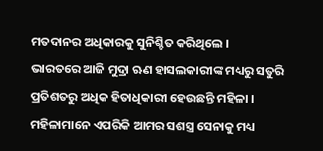ମତଦାନର ଅଧିକାରକୁ ସୁନିଶ୍ଚିତ କରିଥିଲେ ।
ଭାରତରେ ଆଜି ମୁଦ୍ରା ଋଣ ହାସଲକାରୀଙ୍କ ମଧ୍ୟରୁ ସତୁରି ପ୍ରତିଶତରୁ ଅଧିକ ହିତାଧିକାରୀ ହେଉଛନ୍ତି ମହିଳା । ମହିଳାମାନେ ଏପରିକି ଆମର ସଶସ୍ତ୍ର ସେନାକୁ ମଧ୍ୟ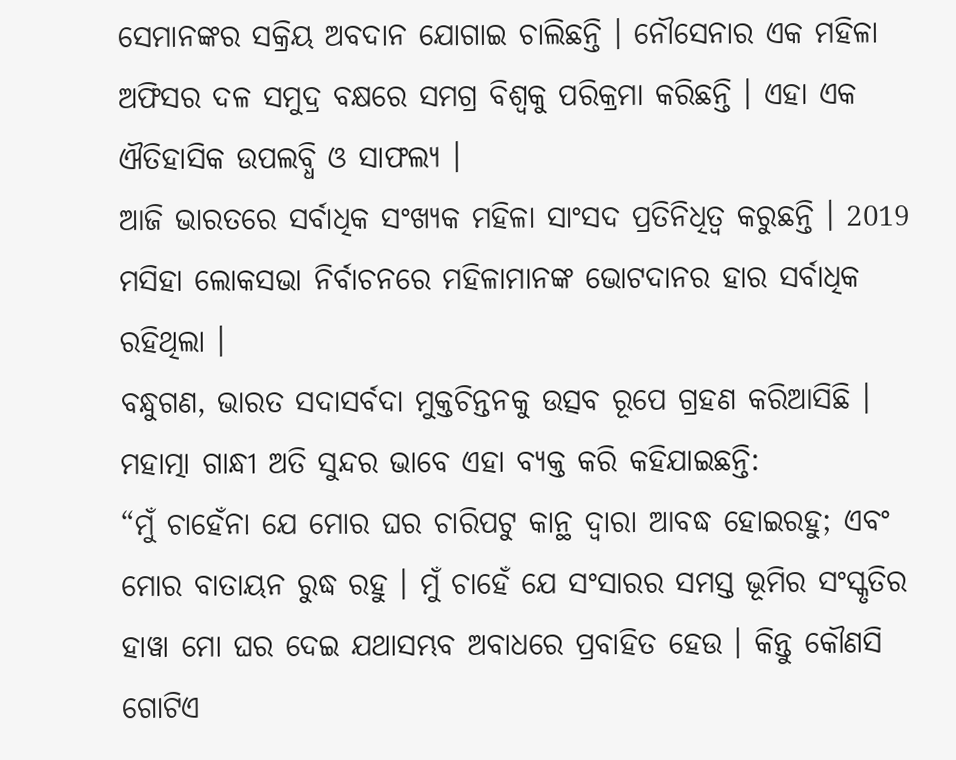ସେମାନଙ୍କର ସକ୍ରିୟ ଅବଦାନ ଯୋଗାଇ ଚାଲିଛନ୍ତି । ନୌସେନାର ଏକ ମହିଳା ଅଫିସର ଦଳ ସମୁଦ୍ର ବକ୍ଷରେ ସମଗ୍ର ବିଶ୍ୱକୁ ପରିକ୍ରମା କରିଛନ୍ତି । ଏହା ଏକ ଐତିହାସିକ ଉପଲବ୍ଧି ଓ ସାଫଲ୍ୟ ।
ଆଜି ଭାରତରେ ସର୍ବାଧିକ ସଂଖ୍ୟକ ମହିଳା ସାଂସଦ ପ୍ରତିନିଧିତ୍ୱ କରୁଛନ୍ତି । 2019 ମସିହା ଲୋକସଭା ନିର୍ବାଚନରେ ମହିଳାମାନଙ୍କ ଭୋଟଦାନର ହାର ସର୍ବାଧିକ ରହିଥିଲା ।
ବନ୍ଧୁଗଣ, ଭାରତ ସଦାସର୍ବଦା ମୁକ୍ତଚିନ୍ତନକୁ ଉତ୍ସବ ରୂପେ ଗ୍ରହଣ କରିଆସିଛି ।
ମହାତ୍ମା ଗାନ୍ଧୀ ଅତି ସୁନ୍ଦର ଭାବେ ଏହା ବ୍ୟକ୍ତ କରି କହିଯାଇଛନ୍ତି:
“ମୁଁ ଚାହେଁନା ଯେ ମୋର ଘର ଚାରିପଟୁ କାନ୍ଥ ଦ୍ୱାରା ଆବଦ୍ଧ ହୋଇରହୁ; ଏବଂ ମୋର ବାତାୟନ ରୁଦ୍ଧ ରହୁ । ମୁଁ ଚାହେଁ ଯେ ସଂସାରର ସମସ୍ତ ଭୂମିର ସଂସ୍କୃତିର ହାୱା ମୋ ଘର ଦେଇ ଯଥାସମ୍ଭବ ଅବାଧରେ ପ୍ରବାହିତ ହେଉ । କିନ୍ତୁ କୌଣସି ଗୋଟିଏ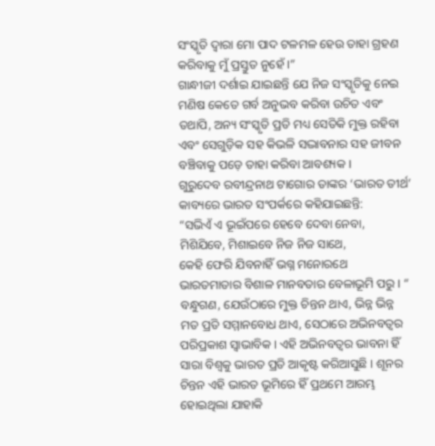ସଂସ୍କୃତି ଦ୍ୱାରା ମୋ ପାଦ ଟଳମଳ ହେଉ ତାହା ଗ୍ରହଣ କରିବାକୁ ମୁଁ ପ୍ରସ୍ତୁତ ନୁହେଁ ।”
ଗାନ୍ଧୀଜୀ ଦର୍ଶାଇ ଯାଇଛନ୍ତି ଯେ ନିଜ ସଂସ୍କୃତିକୁ ନେଇ ମଣିଷ କେତେ ଗର୍ବ ଅନୁଭବ କରିବା ଉଚିତ ଏବଂ ତଥାପି, ଅନ୍ୟ ସଂସ୍କୃତି ପ୍ରତି ମଧ୍ୟ ସେତିକି ମୁକ୍ତ ରହିବା ଏବଂ ସେଗୁଡ଼ିକ ସହ କିଭଳି ସଦ୍ଭାବନାର ସହ ଜୀବନ ବଞ୍ଚିବାକୁ ପଡ଼େ ତାହା କରିବା ଆବଶ୍ୟକ ।
ଗୁରୁଦେବ ରବୀନ୍ଦ୍ରନାଥ ଟାଗୋର ତାଙ୍କର ‘ଭାରତ ତୀର୍ଥ’ କାବ୍ୟରେ ଭାରତ ସଂପର୍କରେ କହିଯାଇଛନ୍ତି:
“ସଭିଏଁ ଏ ଭୂଇଁପରେ ହେବେ ଦେବା ନେବା,
ମିଶିଯିବେ, ମିଶାଇବେ ନିଜ ନିଜ ସାଥେ,
କେହି ଫେରି ଯିବନାହିଁ ଭଗ୍ନ ମନୋରଥେ
ଭାରତମାତାର ବିଶାଳ ମାନବତାର ବେଳାଭୂମି ପରୁ । “
ବନ୍ଧୁଗଣ, ଯେଉଁଠାରେ ମୁକ୍ତ ଚିନ୍ତନ ଥାଏ, ଭିନ୍ନ ଭିନ୍ନ ମତ ପ୍ରତି ସମ୍ମାନବୋଧ ଥାଏ, ସେଠାରେ ଅଭିନବତ୍ୱର ପରିପ୍ରକାଶ ସ୍ୱାଭାବିକ । ଏହି ଅଭିନବତ୍ୱର ଭାବନା ହିଁ ସାରା ବିଶ୍ୱକୁ ଭାରତ ପ୍ରତି ଆକୃଷ୍ଟ କରିଆସୁଛି । ଶୂନର ଚିନ୍ତନ ଏହି ଭାରତ ଭୂମିରେ ହିଁ ପ୍ରଥମେ ଆରମ୍ଭ ହୋଇଥିଲା ଯାହାକି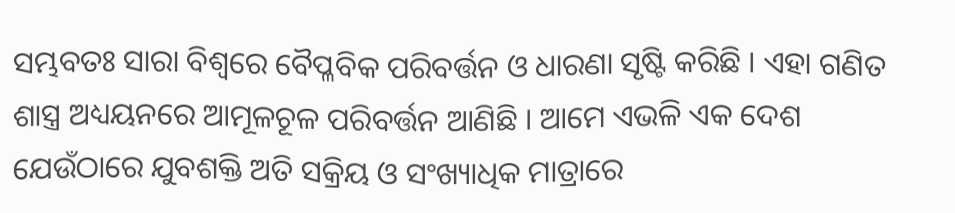ସମ୍ଭବତଃ ସାରା ବିଶ୍ୱରେ ବୈପ୍ଳବିକ ପରିବର୍ତ୍ତନ ଓ ଧାରଣା ସୃଷ୍ଟି କରିଛି । ଏହା ଗଣିତ ଶାସ୍ତ୍ର ଅଧ୍ୟୟନରେ ଆମୂଳଚୂଳ ପରିବର୍ତ୍ତନ ଆଣିଛି । ଆମେ ଏଭଳି ଏକ ଦେଶ ଯେଉଁଠାରେ ଯୁବଶକ୍ତି ଅତି ସକ୍ରିୟ ଓ ସଂଖ୍ୟାଧିକ ମାତ୍ରାରେ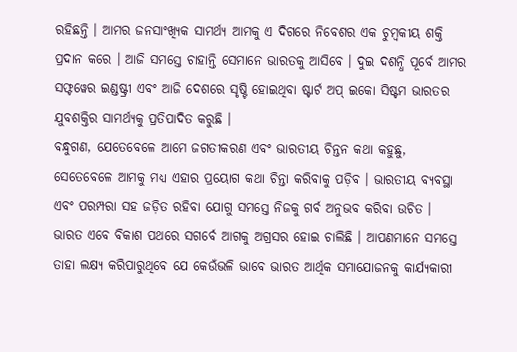ରହିଛନ୍ତି । ଆମର ଜନସାଂଖ୍ୟିକ ସାମର୍ଥ୍ୟ ଆମକୁ ଏ ଦିଗରେ ନିବେଶର ଏକ ଚୁମ୍ବକୀୟ ଶକ୍ତି ପ୍ରଦାନ କରେ । ଆଜି ସମସ୍ତେ ଚାହାନ୍ତି ସେମାନେ ଭାରତକୁ ଆସିବେ । ଦୁଇ ଦଶନ୍ଧି ପୂର୍ବେ ଆମର ସଫ୍ଟୱେର ଇଣ୍ଡଷ୍ଟ୍ରୀ ଏବଂ ଆଜି ଦେଶରେ ସୃଷ୍ଟି ହୋଇଥିବା ଷ୍ଟାର୍ଟ ଅପ୍ ଇକୋ ସିଷ୍ଟମ ଭାରତର ଯୁବଶକ୍ତିର ସାମର୍ଥ୍ୟକୁ ପ୍ରତିପାଦିତ କରୁଛି ।
ବନ୍ଧୁଗଣ, ଯେତେବେଳେ ଆମେ ଜଗତୀକରଣ ଏବଂ ଭାରତୀୟ ଚିନ୍ତନ କଥା କହୁଛୁ, ସେତେବେଳେ ଆମକୁ ମଧ୍ୟ ଏହାର ପ୍ରୟୋଗ କଥା ଚିନ୍ତା କରିବାକୁ ପଡ଼ିବ । ଭାରତୀୟ ବ୍ୟବସ୍ଥା ଏବଂ ପରମ୍ପରା ସହ ଜଡ଼ିତ ରହିବା ଯୋଗୁ ସମସ୍ତେ ନିଜକୁ ଗର୍ବ ଅନୁଭବ କରିବା ଉଚିତ । ଭାରତ ଏବେ ବିକାଶ ପଥରେ ସଗର୍ବେ ଆଗକୁ ଅଗ୍ରସର ହୋଇ ଚାଲିଛି । ଆପଣମାନେ ସମସ୍ତେ ତାହା ଲକ୍ଷ୍ୟ କରିପାରୁଥିବେ ଯେ କେଉଁଭଳି ଭାବେ ଭାରତ ଆର୍ଥିକ ସମାଯୋଜନକୁ କାର୍ଯ୍ୟକାରୀ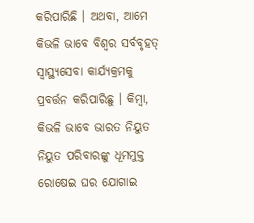କରିପାରିଛି । ଅଥବା, ଆମେ କିଭଳି ଭାବେ ବିଶ୍ୱର ସର୍ବବୃହତ୍ ସ୍ୱାସ୍ଥ୍ୟସେବା କାର୍ଯ୍ୟକ୍ରମକୁ ପ୍ରବର୍ତ୍ତନ କରିପାରିଛୁ । କିମ୍ବା, କିଭଳି ଭାବେ ଭାରତ ନିୟୁତ ନିୟୁତ ପରିବାରଙ୍କୁ ଧୂମମୁକ୍ତ ରୋଷେଇ ଘର ଯୋଗାଇ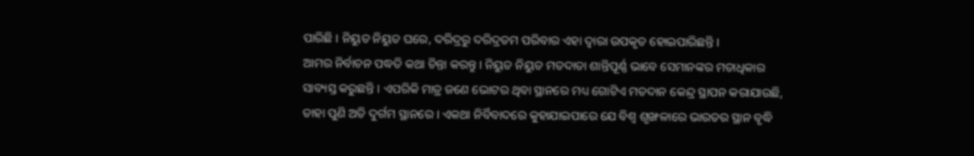ପାରିଛି । ନିୟୁତ ନିୟୁତ ଘରେ, ଦରିଦ୍ରରୁ ଦରିଦ୍ରତମ ପରିବାର ଏହା ଦ୍ୱାରା ଉପକୃତ ହୋଇପାରିଛନ୍ତି ।
ଆମର ନିର୍ବାଚନ ପଦ୍ଧତି କଥା ଚିନ୍ତା କରନ୍ତୁ । ନିୟୁତ ନିୟୁତ ମତଦାତା ଶାନ୍ତିପୂର୍ଣ୍ଣ ଭାବେ ସେମାନଙ୍କର ମତାଧିକାର ସାବ୍ୟସ୍ତ କରୁଛନ୍ତି । ଏପରିକି ମାତ୍ର ଜଣେ ଭୋଟର ଥିବା ସ୍ଥାନରେ ମଧ୍ୟ ଗୋଟିଏ ମତଦାନ କେନ୍ଦ୍ର ସ୍ଥାପନ କରାଯାଉଛି, ତାହା ପୁଣି ଅତି ଦୁର୍ଗମ ସ୍ଥାନରେ । ଏକଥା ନିର୍ବିବାଦରେ କୁହାଯାଇପାରେ ଯେ ବିଶ୍ୱ ଶୃଙ୍ଖଳାରେ ଭାରତର ସ୍ଥାନ ବୃଦ୍ଧି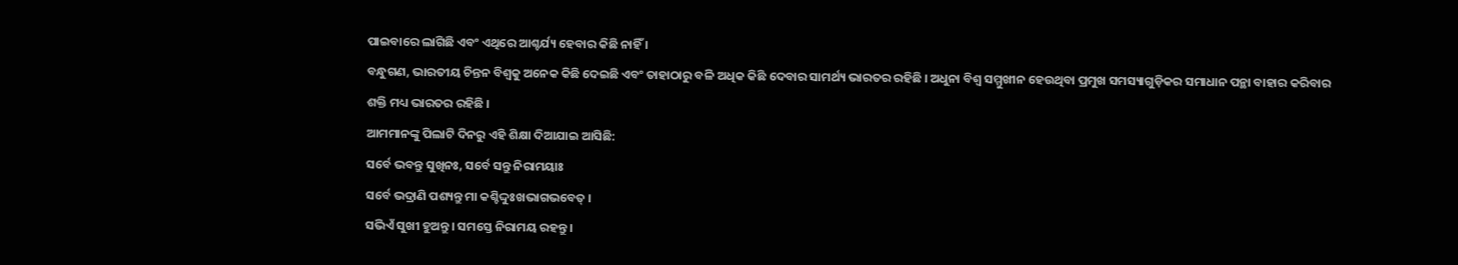ପାଇବାରେ ଲାଗିଛି ଏବଂ ଏଥିରେ ଆଶ୍ଚର୍ଯ୍ୟ ହେବାର କିଛି ନାହିଁ ।
ବନ୍ଧୁଗଣ, ଭାରତୀୟ ଚିନ୍ତନ ବିଶ୍ୱକୁ ଅନେକ କିଛି ଦେଇଛି ଏବଂ ତାହାଠାରୁ ବଳି ଅଧିକ କିଛି ଦେବାର ସାମର୍ଥ୍ୟ ଭାରତର ରହିଛି । ଅଧୁନା ବିଶ୍ୱ ସମ୍ମୁଖୀନ ହେଉଥିବା ପ୍ରମୁଖ ସମସ୍ୟାଗୁଡ଼ିକର ସମାଧାନ ପନ୍ଥା ବାହାର କରିବାର ଶକ୍ତି ମଧ୍ୟ ଭାରତର ରହିଛି ।
ଆମମାନଙ୍କୁ ପିଲାଟି ଦିନରୁ ଏହି ଶିକ୍ଷା ଦିଆଯାଇ ଆସିଛି:
ସର୍ବେ ଭବନ୍ତୁ ସୁଖିନଃ, ସର୍ବେ ସନ୍ତୁ ନିରାମୟାଃ
ସର୍ବେ ଭଦ୍ରାଣି ପଶ୍ୟନ୍ତୁ ମା କଶ୍ଚିଦ୍ଦୁଃଖଭାଗଭବେତ୍ ।
ସଭିଏଁ ସୁଖୀ ହୁଅନ୍ତୁ । ସମସ୍ତେ ନିରାମୟ ରହନ୍ତୁ ।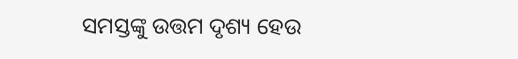ସମସ୍ତଙ୍କୁ ଉତ୍ତମ ଦୃଶ୍ୟ ହେଉ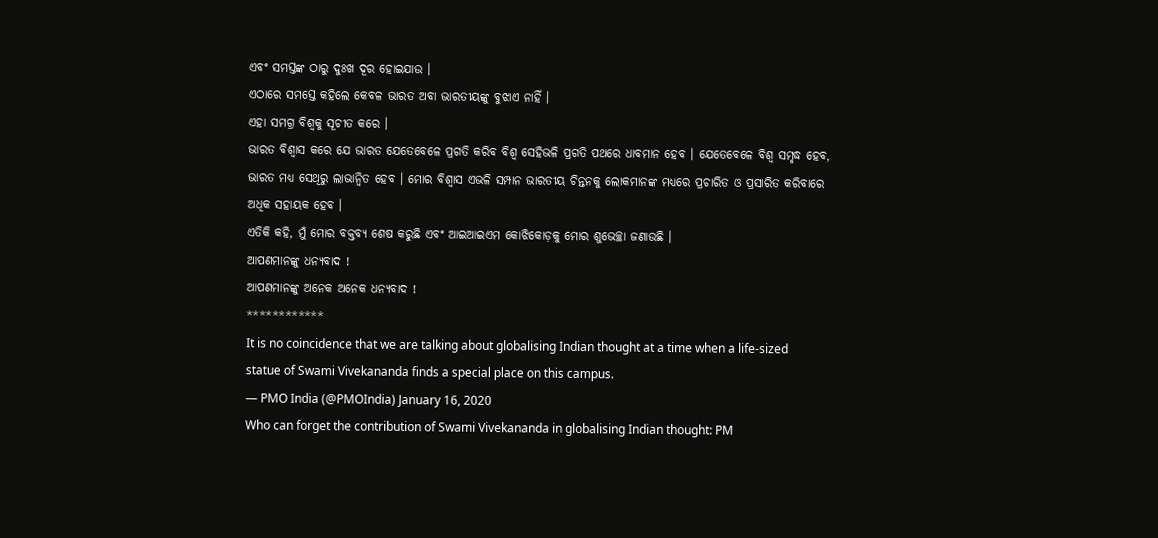ଏବଂ ସମସ୍ତଙ୍କ ଠାରୁ ଦୁଃଖ ଦୂର ହୋଇଯାଉ ।
ଏଠାରେ ସମସ୍ତେ କହିଲେ କେବଳ ଭାରତ ଅବା ଭାରତୀୟଙ୍କୁ ବୁଝାଏ ନାହିଁ ।
ଏହା ସମଗ୍ର ବିଶ୍ୱକୁ ସୂଚୀତ କରେ ।
ଭାରତ ବିଶ୍ୱାସ କରେ ଯେ ଭାରତ ଯେତେବେଳେ ପ୍ରଗତି କରିବ ବିଶ୍ୱ ସେହିଭଳି ପ୍ରଗତି ପଥରେ ଧାବମାନ ହେବ । ଯେତେବେଳେ ବିଶ୍ୱ ସମୃଦ୍ଧ ହେବ, ଭାରତ ମଧ୍ୟ ସେଥିରୁ ଲାଭାନ୍ୱିତ ହେବ । ମୋର ବିଶ୍ୱାସ ଏଭଳି ସମ୍ପାନ ଭାରତୀୟ ଚିନ୍ତନକୁ ଲୋକମାନଙ୍କ ମଧ୍ୟରେ ପ୍ରଚାରିତ ଓ ପ୍ରସାରିତ କରିବାରେ ଅଧିକ ସହାୟକ ହେବ ।
ଏତିକି କହି, ମୁଁ ମୋର ବକ୍ତବ୍ୟ ଶେଷ କରୁଛି ଏବଂ ଆଇଆଇଏମ କୋଝିକୋଡ଼କୁ ମୋର ଶୁଭେଚ୍ଛା ଜଣାଉଛି ।
ଆପଣମାନଙ୍କୁ ଧନ୍ୟବାଦ !
ଆପଣମାନଙ୍କୁ ଅନେକ ଅନେକ ଧନ୍ୟବାଦ !
************
It is no coincidence that we are talking about globalising Indian thought at a time when a life-sized statue of Swami Vivekananda finds a special place on this campus.
— PMO India (@PMOIndia) January 16, 2020
Who can forget the contribution of Swami Vivekananda in globalising Indian thought: PM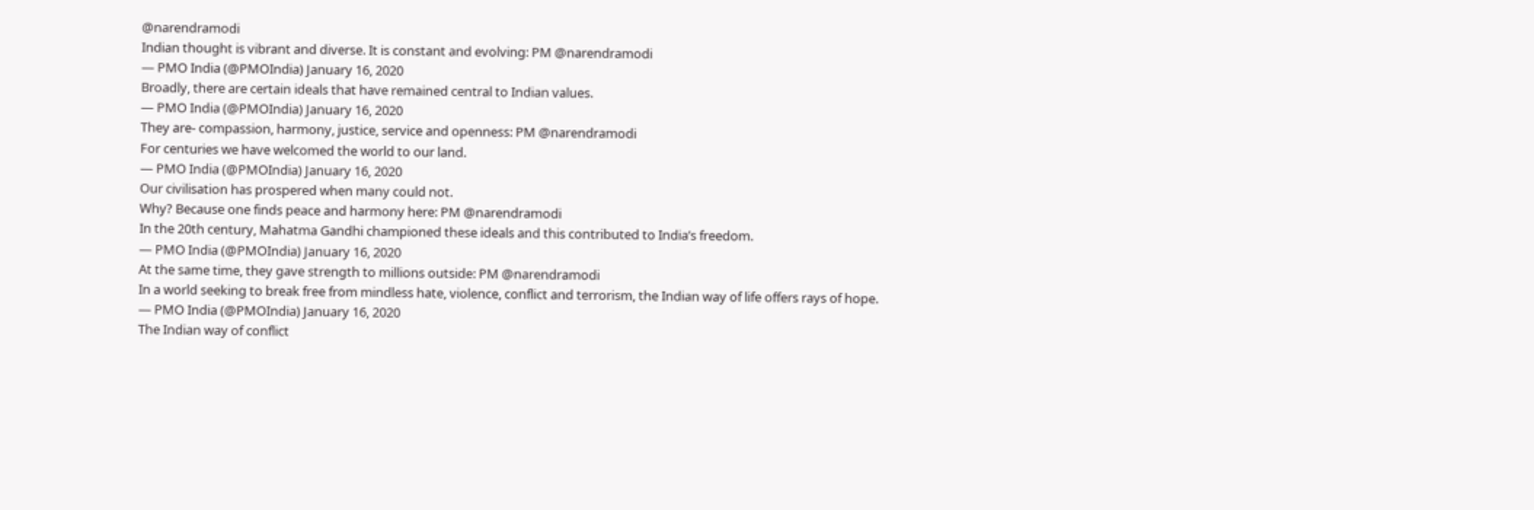@narendramodi
Indian thought is vibrant and diverse. It is constant and evolving: PM @narendramodi
— PMO India (@PMOIndia) January 16, 2020
Broadly, there are certain ideals that have remained central to Indian values.
— PMO India (@PMOIndia) January 16, 2020
They are- compassion, harmony, justice, service and openness: PM @narendramodi
For centuries we have welcomed the world to our land.
— PMO India (@PMOIndia) January 16, 2020
Our civilisation has prospered when many could not.
Why? Because one finds peace and harmony here: PM @narendramodi
In the 20th century, Mahatma Gandhi championed these ideals and this contributed to India’s freedom.
— PMO India (@PMOIndia) January 16, 2020
At the same time, they gave strength to millions outside: PM @narendramodi
In a world seeking to break free from mindless hate, violence, conflict and terrorism, the Indian way of life offers rays of hope.
— PMO India (@PMOIndia) January 16, 2020
The Indian way of conflict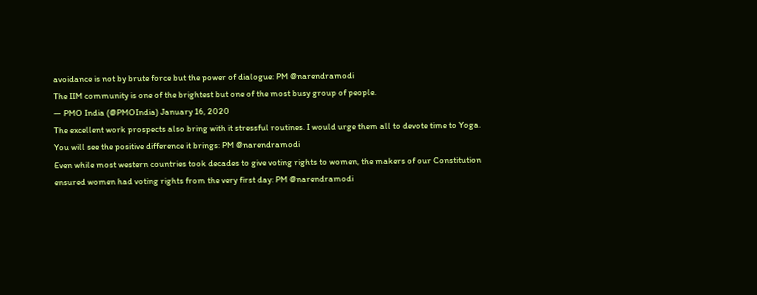avoidance is not by brute force but the power of dialogue: PM @narendramodi
The IIM community is one of the brightest but one of the most busy group of people.
— PMO India (@PMOIndia) January 16, 2020
The excellent work prospects also bring with it stressful routines. I would urge them all to devote time to Yoga.
You will see the positive difference it brings: PM @narendramodi
Even while most western countries took decades to give voting rights to women, the makers of our Constitution ensured women had voting rights from the very first day: PM @narendramodi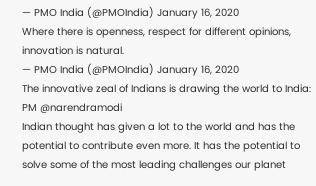— PMO India (@PMOIndia) January 16, 2020
Where there is openness, respect for different opinions, innovation is natural.
— PMO India (@PMOIndia) January 16, 2020
The innovative zeal of Indians is drawing the world to India: PM @narendramodi
Indian thought has given a lot to the world and has the potential to contribute even more. It has the potential to solve some of the most leading challenges our planet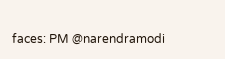faces: PM @narendramodi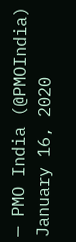— PMO India (@PMOIndia) January 16, 2020